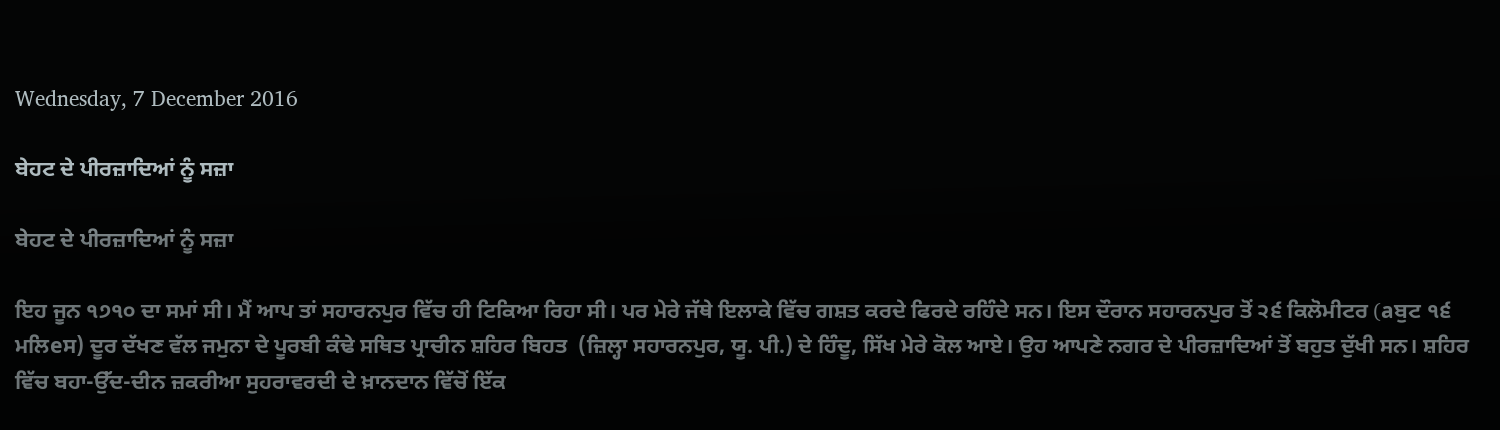Wednesday, 7 December 2016

ਬੇਹਟ ਦੇ ਪੀਰਜ਼ਾਦਿਆਂ ਨੂੰ ਸਜ਼ਾ

ਬੇਹਟ ਦੇ ਪੀਰਜ਼ਾਦਿਆਂ ਨੂੰ ਸਜ਼ਾ

ਇਹ ਜੂਨ ੧੭੧੦ ਦਾ ਸਮਾਂ ਸੀ। ਮੈਂ ਆਪ ਤਾਂ ਸਹਾਰਨਪੁਰ ਵਿੱਚ ਹੀ ਟਿਕਿਆ ਰਿਹਾ ਸੀ। ਪਰ ਮੇਰੇ ਜੱਥੇ ਇਲਾਕੇ ਵਿੱਚ ਗਸ਼ਤ ਕਰਦੇ ਫਿਰਦੇ ਰਹਿੰਦੇ ਸਨ। ਇਸ ਦੌਰਾਨ ਸਹਾਰਨਪੁਰ ਤੋਂ ੨੬ ਕਿਲੋਮੀਟਰ (aਬੁਟ ੧੬ ਮਲਿeਸ) ਦੂਰ ਦੱਖਣ ਵੱਲ ਜਮੁਨਾ ਦੇ ਪੂਰਬੀ ਕੰਢੇ ਸਥਿਤ ਪ੍ਰਾਚੀਨ ਸ਼ਹਿਰ ਬਿਹਤ  (ਜ਼ਿਲ੍ਹਾ ਸਹਾਰਨਪੁਰ, ਯੂ. ਪੀ.) ਦੇ ਹਿੰਦੂ, ਸਿੱਖ ਮੇਰੇ ਕੋਲ ਆਏ। ਉਹ ਆਪਣੇ ਨਗਰ ਦੇ ਪੀਰਜ਼ਾਦਿਆਂ ਤੋਂ ਬਹੁਤ ਦੁੱਖੀ ਸਨ। ਸ਼ਹਿਰ ਵਿੱਚ ਬਹਾ-ਉੱਦ-ਦੀਨ ਜ਼ਕਰੀਆ ਸੁਹਰਾਵਰਦੀ ਦੇ ਖ਼ਾਨਦਾਨ ਵਿੱਚੋਂ ਇੱਕ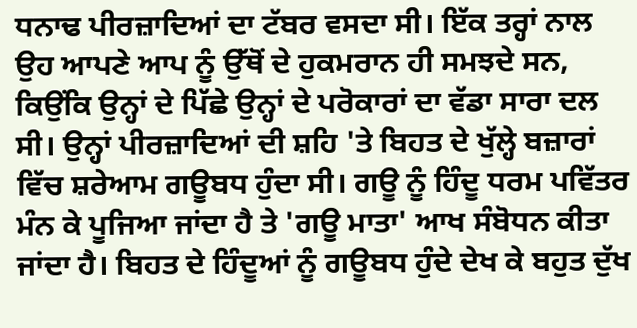ਧਨਾਢ ਪੀਰਜ਼ਾਦਿਆਂ ਦਾ ਟੱਬਰ ਵਸਦਾ ਸੀ। ਇੱਕ ਤਰ੍ਹਾਂ ਨਾਲ ਉਹ ਆਪਣੇ ਆਪ ਨੂੰ ਉੱਥੋਂ ਦੇ ਹੁਕਮਰਾਨ ਹੀ ਸਮਝਦੇ ਸਨ, ਕਿਉਂਕਿ ਉਨ੍ਹਾਂ ਦੇ ਪਿੱਛੇ ਉਨ੍ਹਾਂ ਦੇ ਪਰੋਕਾਰਾਂ ਦਾ ਵੱਡਾ ਸਾਰਾ ਦਲ ਸੀ। ਉਨ੍ਹਾਂ ਪੀਰਜ਼ਾਦਿਆਂ ਦੀ ਸ਼ਹਿ 'ਤੇ ਬਿਹਤ ਦੇ ਖੁੱਲ੍ਹੇ ਬਜ਼ਾਰਾਂ ਵਿੱਚ ਸ਼ਰੇਆਮ ਗਊਬਧ ਹੁੰਦਾ ਸੀ। ਗਊ ਨੂੰ ਹਿੰਦੂ ਧਰਮ ਪਵਿੱਤਰ ਮੰਨ ਕੇ ਪੂਜਿਆ ਜਾਂਦਾ ਹੈ ਤੇ 'ਗਊ ਮਾਤਾ' ਆਖ ਸੰਬੋਧਨ ਕੀਤਾ ਜਾਂਦਾ ਹੈ। ਬਿਹਤ ਦੇ ਹਿੰਦੂਆਂ ਨੂੰ ਗਊਬਧ ਹੁੰਦੇ ਦੇਖ ਕੇ ਬਹੁਤ ਦੁੱਖ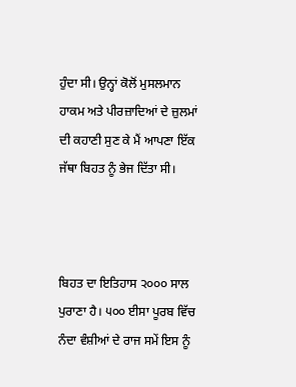ਹੁੰਦਾ ਸੀ। ਉਨ੍ਹਾਂ ਕੋਲੋਂ ਮੁਸਲਮਾਨ ਹਾਕਮ ਅਤੇ ਪੀਰਜ਼ਾਦਿਆਂ ਦੇ ਜ਼ੁਲਮਾਂ ਦੀ ਕਹਾਣੀ ਸੁਣ ਕੇ ਮੈਂ ਆਪਣਾ ਇੱਕ ਜੱਥਾ ਬਿਹਤ ਨੂੰ ਭੇਜ ਦਿੱਤਾ ਸੀ।



ਬਿਹਤ ਦਾ ਇਤਿਹਾਸ ੨੦੦੦ ਸਾਲ ਪੁਰਾਣਾ ਹੈ। ੫੦੦ ਈਸਾ ਪੂਰਬ ਵਿੱਚ ਨੰਦਾ ਵੰਸ਼ੀਆਂ ਦੇ ਰਾਜ ਸਮੇਂ ਇਸ ਨੂੰ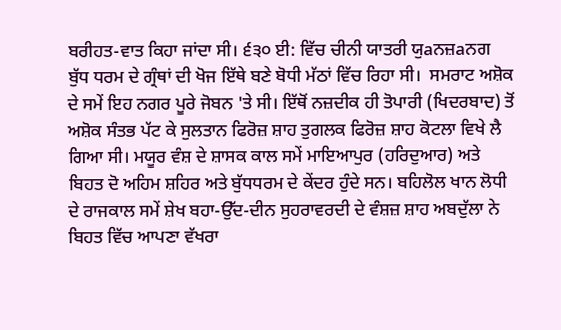ਬਰੀਹਤ-ਵਾਤ ਕਿਹਾ ਜਾਂਦਾ ਸੀ। ੬੩੦ ਈ: ਵਿੱਚ ਚੀਨੀ ਯਾਤਰੀ ਯੁaਨਜ਼aਨਗ  ਬੁੱਧ ਧਰਮ ਦੇ ਗ੍ਰੰਥਾਂ ਦੀ ਖੋਜ ਇੱਥੇ ਬਣੇ ਬੋਧੀ ਮੱਠਾਂ ਵਿੱਚ ਰਿਹਾ ਸੀ।  ਸਮਰਾਟ ਅਸ਼ੋਕ ਦੇ ਸਮੇਂ ਇਹ ਨਗਰ ਪੂਰੇ ਜੋਬਨ 'ਤੇ ਸੀ। ਇੱਥੋਂ ਨਜ਼ਦੀਕ ਹੀ ਤੋਪਾਰੀ (ਖਿਦਰਬਾਦ) ਤੋਂ ਅਸ਼ੋਕ ਸੰਤਭ ਪੱਟ ਕੇ ਸੁਲਤਾਨ ਫਿਰੋਜ਼ ਸ਼ਾਹ ਤੁਗਲਕ ਫਿਰੋਜ਼ ਸ਼ਾਹ ਕੋਟਲਾ ਵਿਖੇ ਲੈ ਗਿਆ ਸੀ। ਮਯੂਰ ਵੰਸ਼ ਦੇ ਸ਼ਾਸਕ ਕਾਲ ਸਮੇਂ ਮਾਇਆਪੁਰ (ਹਰਿਦੁਆਰ) ਅਤੇ ਬਿਹਤ ਦੋ ਅਹਿਮ ਸ਼ਹਿਰ ਅਤੇ ਬੁੱਧਧਰਮ ਦੇ ਕੇਂਦਰ ਹੁੰਦੇ ਸਨ। ਬਹਿਲੋਲ ਖਾਨ ਲੋਧੀ ਦੇ ਰਾਜਕਾਲ ਸਮੇਂ ਸ਼ੇਖ ਬਹਾ-ਉੱਦ-ਦੀਨ ਸੁਹਰਾਵਰਦੀ ਦੇ ਵੰਸ਼ਜ਼ ਸ਼ਾਹ ਅਬਦੁੱਲਾ ਨੇ ਬਿਹਤ ਵਿੱਚ ਆਪਣਾ ਵੱਖਰਾ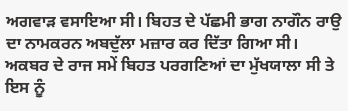ਅਗਵਾੜ ਵਸਾਇਆ ਸੀ। ਬਿਹਤ ਦੇ ਪੱਛਮੀ ਭਾਗ ਨਾਗੌਨ ਰਾਉ ਦਾ ਨਾਮਕਰਨ ਅਬਦੁੱਲਾ ਮਜ਼ਾਰ ਕਰ ਦਿੱਤਾ ਗਿਆ ਸੀ। ਅਕਬਰ ਦੇ ਰਾਜ ਸਮੇਂ ਬਿਹਤ ਪਰਗਣਿਆਂ ਦਾ ਮੁੱਖਯਾਲਾ ਸੀ ਤੇ ਇਸ ਨੂੰ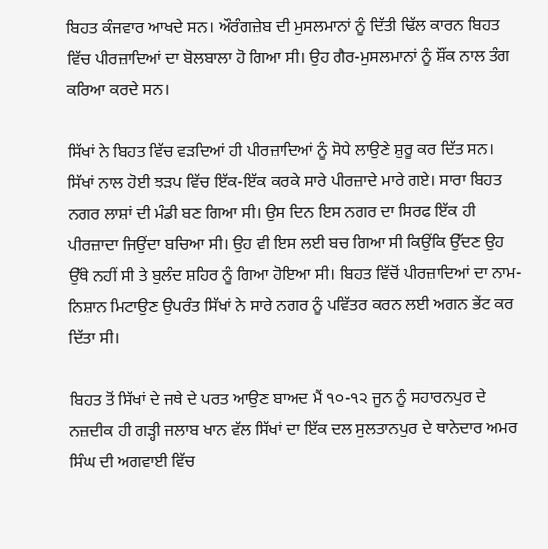ਬਿਹਤ ਕੰਜਵਾਰ ਆਖਦੇ ਸਨ। ਔਰੰਗਜ਼ੇਬ ਦੀ ਮੁਸਲਮਾਨਾਂ ਨੂੰ ਦਿੱਤੀ ਢਿੱਲ ਕਾਰਨ ਬਿਹਤ ਵਿੱਚ ਪੀਰਜ਼ਾਦਿਆਂ ਦਾ ਬੋਲਬਾਲਾ ਹੋ ਗਿਆ ਸੀ। ਉਹ ਗੈਰ-ਮੁਸਲਮਾਨਾਂ ਨੂੰ ਸ਼ੌਂਕ ਨਾਲ ਤੰਗ ਕਰਿਆ ਕਰਦੇ ਸਨ।

ਸਿੱਖਾਂ ਨੇ ਬਿਹਤ ਵਿੱਚ ਵੜਦਿਆਂ ਹੀ ਪੀਰਜ਼ਾਦਿਆਂ ਨੂੰ ਸੋਧੇ ਲਾਉਣੇ ਸ਼ੁਰੂ ਕਰ ਦਿੱਤ ਸਨ। ਸਿੱਖਾਂ ਨਾਲ ਹੋਈ ਝੜਪ ਵਿੱਚ ਇੱਕ-ਇੱਕ ਕਰਕੇ ਸਾਰੇ ਪੀਰਜ਼ਾਦੇ ਮਾਰੇ ਗਏ। ਸਾਰਾ ਬਿਹਤ ਨਗਰ ਲਾਸ਼ਾਂ ਦੀ ਮੰਡੀ ਬਣ ਗਿਆ ਸੀ। ਉਸ ਦਿਨ ਇਸ ਨਗਰ ਦਾ ਸਿਰਫ ਇੱਕ ਹੀ ਪੀਰਜ਼ਾਦਾ ਜਿਉਂਦਾ ਬਚਿਆ ਸੀ। ਉਹ ਵੀ ਇਸ ਲਈ ਬਚ ਗਿਆ ਸੀ ਕਿਉਂਕਿ ਉੱਦਣ ਉਹ ਉੱਥੇ ਨਹੀਂ ਸੀ ਤੇ ਬੁਲੰਦ ਸ਼ਹਿਰ ਨੂੰ ਗਿਆ ਹੋਇਆ ਸੀ। ਬਿਹਤ ਵਿੱਚੋਂ ਪੀਰਜ਼ਾਦਿਆਂ ਦਾ ਨਾਮ-ਨਿਸ਼ਾਨ ਮਿਟਾਉਣ ਉਪਰੰਤ ਸਿੱਖਾਂ ਨੇ ਸਾਰੇ ਨਗਰ ਨੂੰ ਪਵਿੱਤਰ ਕਰਨ ਲਈ ਅਗਨ ਭੇਂਟ ਕਰ ਦਿੱਤਾ ਸੀ।

ਬਿਹਤ ਤੋਂ ਸਿੱਖਾਂ ਦੇ ਜਥੇ ਦੇ ਪਰਤ ਆਉਣ ਬਾਅਦ ਮੈਂ ੧੦-੧੨ ਜੂਨ ਨੂੰ ਸਹਾਰਨਪੁਰ ਦੇ ਨਜ਼ਦੀਕ ਹੀ ਗੜ੍ਹੀ ਜਲਾਬ ਖਾਨ ਵੱਲ ਸਿੱਖਾਂ ਦਾ ਇੱਕ ਦਲ ਸੁਲਤਾਨਪੁਰ ਦੇ ਥਾਨੇਦਾਰ ਅਮਰ ਸਿੰਘ ਦੀ ਅਗਵਾਈ ਵਿੱਚ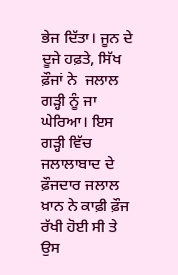ਭੇਜ ਦਿੱਤਾ। ਜੂਨ ਦੇ ਦੂਜੇ ਹਫ਼ਤੇ, ਸਿੱਖ ਫ਼ੌਜਾਂ ਨੇ  ਜਲਾਲ ਗੜ੍ਹੀ ਨੂੰ ਜਾ ਘੇਰਿਆ। ਇਸ ਗੜ੍ਹੀ ਵਿੱਚ ਜਲਾਲਾਬਾਦ ਦੇ ਫ਼ੌਜਦਾਰ ਜਲਾਲ ਖ਼ਾਨ ਨੇ ਕਾਫ਼ੀ ਫ਼ੌਜ ਰੱਖੀ ਹੋਈ ਸੀ ਤੇ ਉਸ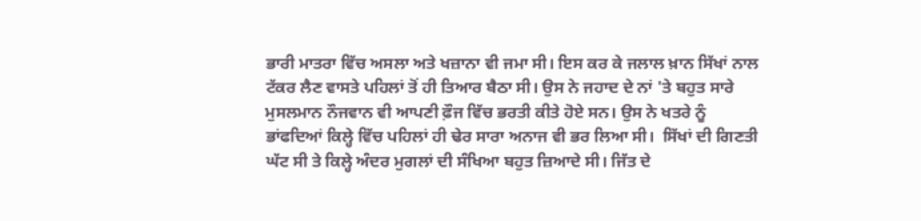ਭਾਰੀ ਮਾਤਰਾ ਵਿੱਚ ਅਸਲਾ ਅਤੇ ਖਜ਼ਾਨਾ ਵੀ ਜਮਾ ਸੀ। ਇਸ ਕਰ ਕੇ ਜਲਾਲ ਖ਼ਾਨ ਸਿੱਖਾਂ ਨਾਲ ਟੱਕਰ ਲੈਣ ਵਾਸਤੇ ਪਹਿਲਾਂ ਤੋਂ ਹੀ ਤਿਆਰ ਬੈਠਾ ਸੀ। ਉਸ ਨੇ ਜਹਾਦ ਦੇ ਨਾਂ 'ਤੇ ਬਹੁਤ ਸਾਰੇ ਮੁਸਲਮਾਨ ਨੌਜਵਾਨ ਵੀ ਆਪਣੀ ਫ਼ੌਜ ਵਿੱਚ ਭਰਤੀ ਕੀਤੇ ਹੋਏ ਸਨ। ਉਸ ਨੇ ਖਤਰੇ ਨੂੰ ਭਾਂਫਦਿਆਂ ਕਿਲ੍ਹੇ ਵਿੱਚ ਪਹਿਲਾਂ ਹੀ ਢੇਰ ਸਾਰਾ ਅਨਾਜ ਵੀ ਭਰ ਲਿਆ ਸੀ।  ਸਿੱਖਾਂ ਦੀ ਗਿਣਤੀ ਘੱਟ ਸੀ ਤੇ ਕਿਲ੍ਹੇ ਅੰਦਰ ਮੁਗਲਾਂ ਦੀ ਸੰਖਿਆ ਬਹੁਤ ਜ਼ਿਆਦੇ ਸੀ। ਜਿੱਤ ਦੇ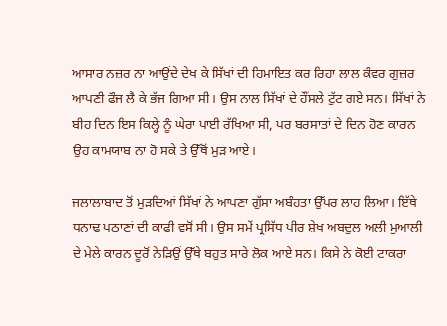ਆਸਾਰ ਨਜ਼ਰ ਨਾ ਆਉਂਦੇ ਦੇਖ ਕੇ ਸਿੱਖਾਂ ਦੀ ਹਿਮਾਇਤ ਕਰ ਰਿਹਾ ਲਾਲ ਕੰਵਰ ਗੁਜ਼ਰ ਆਪਣੀ ਫੌਜ ਲੈ ਕੇ ਭੱਜ ਗਿਆ ਸੀ। ਉਸ ਨਾਲ ਸਿੱਖਾਂ ਦੇ ਹੌਂਸਲੇ ਟੁੱਟ ਗਏ ਸਨ। ਸਿੱਖਾਂ ਨੇ ਬੀਹ ਦਿਨ ਇਸ ਕਿਲ੍ਹੇ ਨੂੰ ਘੇਰਾ ਪਾਈ ਰੱਖਿਆ ਸੀ, ਪਰ ਬਰਸਾਤਾਂ ਦੇ ਦਿਨ ਹੋਣ ਕਾਰਨ ਉਹ ਕਾਮਯਾਬ ਨਾ ਹੋ ਸਕੇ ਤੇ ਉੱਥੋਂ ਮੁੜ ਆਏ।

ਜਲਾਲਾਬਾਦ ਤੋਂ ਮੁੜਦਿਆਂ ਸਿੱਖਾਂ ਨੇ ਆਪਣਾ ਗੁੱਸਾ ਅਬੰਹਤਾ ਉੱਪਰ ਲਾਹ ਲਿਆ। ਇੱਥੇ ਧਨਾਢ ਪਠਾਣਾਂ ਦੀ ਕਾਫੀ ਵਸੋਂ ਸੀ। ਉਸ ਸਮੇਂ ਪ੍ਰਸਿੱਧ ਪੀਰ ਸ਼ੇਖ ਅਬਦੁਲ ਅਲੀ ਮੁਆਲੀ ਦੇ ਮੇਲੇ ਕਾਰਨ ਦੂਰੋਂ ਨੇੜਿਉਂ ਉੱਥੇ ਬਹੁਤ ਸਾਰੇ ਲੋਕ ਆਏ ਸਨ। ਕਿਸੇ ਨੇ ਕੋਈ ਟਾਕਰਾ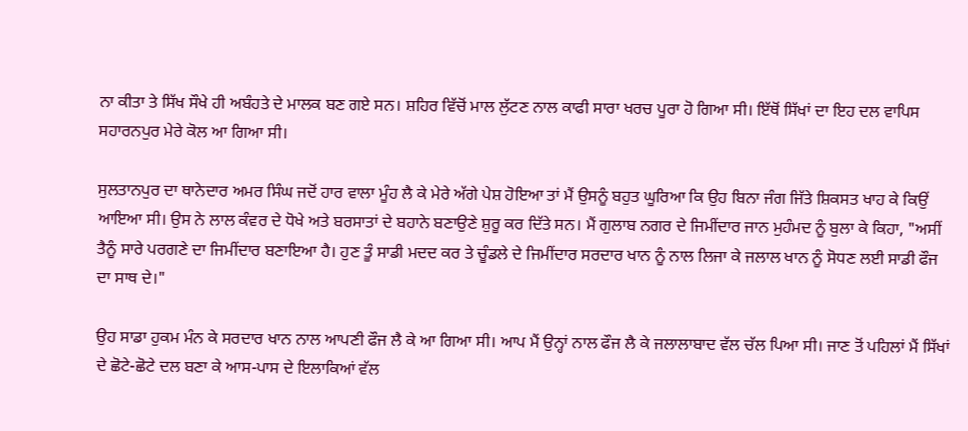ਨਾ ਕੀਤਾ ਤੇ ਸਿੱਖ ਸੌਖੇ ਹੀ ਅਬੰਹਤੇ ਦੇ ਮਾਲਕ ਬਣ ਗਏ ਸਨ। ਸ਼ਹਿਰ ਵਿੱਚੋਂ ਮਾਲ ਲੁੱਟਣ ਨਾਲ ਕਾਫੀ ਸਾਰਾ ਖਰਚ ਪੂਰਾ ਹੋ ਗਿਆ ਸੀ। ਇੱਥੋਂ ਸਿੱਖਾਂ ਦਾ ਇਹ ਦਲ ਵਾਪਿਸ ਸਹਾਰਨਪੁਰ ਮੇਰੇ ਕੋਲ ਆ ਗਿਆ ਸੀ।

ਸੁਲਤਾਨਪੁਰ ਦਾ ਥਾਨੇਦਾਰ ਅਮਰ ਸਿੰਘ ਜਦੋਂ ਹਾਰ ਵਾਲਾ ਮੂੰਹ ਲੈ ਕੇ ਮੇਰੇ ਅੱਗੇ ਪੇਸ਼ ਹੋਇਆ ਤਾਂ ਮੈਂ ਉਸਨੂੰ ਬਹੁਤ ਘੂਰਿਆ ਕਿ ਉਹ ਬਿਨਾ ਜੰਗ ਜਿੱਤੇ ਸ਼ਿਕਸਤ ਖਾਹ ਕੇ ਕਿਉਂ ਆਇਆ ਸੀ। ਉਸ ਨੇ ਲਾਲ ਕੰਵਰ ਦੇ ਧੋਖੇ ਅਤੇ ਬਰਸਾਤਾਂ ਦੇ ਬਹਾਨੇ ਬਣਾਉਣੇ ਸ਼ੁਰੂ ਕਰ ਦਿੱਤੇ ਸਨ। ਮੈਂ ਗੁਲਾਬ ਨਗਰ ਦੇ ਜਿਮੀਂਦਾਰ ਜਾਨ ਮੁਹੰਮਦ ਨੂੰ ਬੁਲਾ ਕੇ ਕਿਹਾ, "ਅਸੀਂ ਤੈਨੂੰ ਸਾਰੇ ਪਰਗਣੇ ਦਾ ਜਿਮੀਂਦਾਰ ਬਣਾਇਆ ਹੈ। ਹੁਣ ਤੂੰ ਸਾਡੀ ਮਦਦ ਕਰ ਤੇ ਚੂੰਡਲੇ ਦੇ ਜਿਮੀਂਦਾਰ ਸਰਦਾਰ ਖਾਨ ਨੂੰ ਨਾਲ ਲਿਜਾ ਕੇ ਜਲਾਲ ਖਾਨ ਨੂੰ ਸੋਧਣ ਲਈ ਸਾਡੀ ਫੌਜ ਦਾ ਸਾਥ ਦੇ।"

ਉਹ ਸਾਡਾ ਹੁਕਮ ਮੰਨ ਕੇ ਸਰਦਾਰ ਖਾਨ ਨਾਲ ਆਪਣੀ ਫੌਜ ਲੈ ਕੇ ਆ ਗਿਆ ਸੀ। ਆਪ ਮੈਂ ਉਨ੍ਹਾਂ ਨਾਲ ਫੌਜ ਲੈ ਕੇ ਜਲਾਲਾਬਾਦ ਵੱਲ ਚੱਲ ਪਿਆ ਸੀ। ਜਾਣ ਤੋਂ ਪਹਿਲਾਂ ਮੈਂ ਸਿੱਖਾਂ ਦੇ ਛੋਟੇ-ਛੋਟੇ ਦਲ ਬਣਾ ਕੇ ਆਸ-ਪਾਸ ਦੇ ਇਲਾਕਿਆਂ ਵੱਲ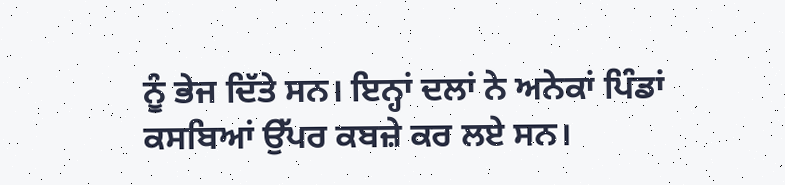ਨੂੰ ਭੇਜ ਦਿੱਤੇ ਸਨ। ਇਨ੍ਹਾਂ ਦਲਾਂ ਨੇ ਅਨੇਕਾਂ ਪਿੰਡਾਂ ਕਸਬਿਆਂ ਉੱਪਰ ਕਬਜ਼ੇ ਕਰ ਲਏ ਸਨ।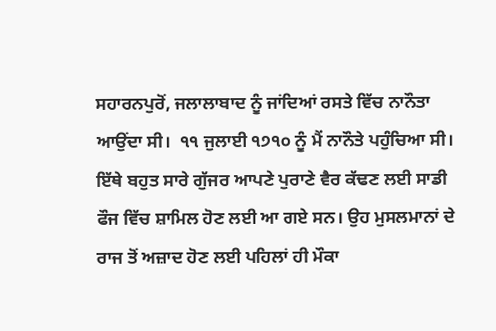ਸਹਾਰਨਪੁਰੋਂ, ਜਲਾਲਾਬਾਦ ਨੂੰ ਜਾਂਦਿਆਂ ਰਸਤੇ ਵਿੱਚ ਨਾਨੌਤਾ ਆਉਂਦਾ ਸੀ।  ੧੧ ਜੁਲਾਈ ੧੭੧੦ ਨੂੰ ਮੈਂ ਨਾਨੌਤੇ ਪਹੁੰਚਿਆ ਸੀ। ਇੱਥੇ ਬਹੁਤ ਸਾਰੇ ਗੁੱਜਰ ਆਪਣੇ ਪੁਰਾਣੇ ਵੈਰ ਕੱਢਣ ਲਈ ਸਾਡੀ ਫੌਜ ਵਿੱਚ ਸ਼ਾਮਿਲ ਹੋਣ ਲਈ ਆ ਗਏ ਸਨ। ਉਹ ਮੁਸਲਮਾਨਾਂ ਦੇ ਰਾਜ ਤੋਂ ਅਜ਼ਾਦ ਹੋਣ ਲਈ ਪਹਿਲਾਂ ਹੀ ਮੌਕਾ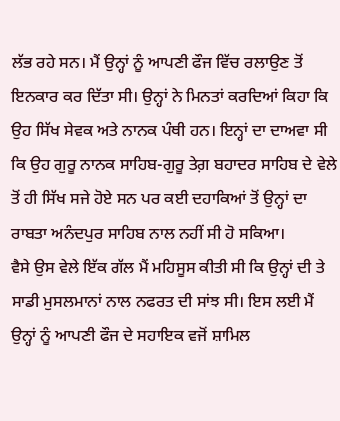ਲੱਭ ਰਹੇ ਸਨ। ਮੈਂ ਉਨ੍ਹਾਂ ਨੂੰ ਆਪਣੀ ਫੌਜ ਵਿੱਚ ਰਲਾਉਣ ਤੋਂ ਇਨਕਾਰ ਕਰ ਦਿੱਤਾ ਸੀ। ਉਨ੍ਹਾਂ ਨੇ ਮਿਨਤਾਂ ਕਰਦਿਆਂ ਕਿਹਾ ਕਿ ਉਹ ਸਿੱਖ ਸੇਵਕ ਅਤੇ ਨਾਨਕ ਪੰਥੀ ਹਨ। ਇਨ੍ਹਾਂ ਦਾ ਦਾਅਵਾ ਸੀ ਕਿ ਉਹ ਗੁਰੂ ਨਾਨਕ ਸਾਹਿਬ-ਗੁਰੂ ਤੇਗ਼ ਬਹਾਦਰ ਸਾਹਿਬ ਦੇ ਵੇਲੇ ਤੋਂ ਹੀ ਸਿੱਖ ਸਜੇ ਹੋਏ ਸਨ ਪਰ ਕਈ ਦਹਾਕਿਆਂ ਤੋਂ ਉਨ੍ਹਾਂ ਦਾ ਰਾਬਤਾ ਅਨੰਦਪੁਰ ਸਾਹਿਬ ਨਾਲ ਨਹੀਂ ਸੀ ਹੋ ਸਕਿਆ।
ਵੈਸੇ ਉਸ ਵੇਲੇ ਇੱਕ ਗੱਲ ਮੈਂ ਮਹਿਸੂਸ ਕੀਤੀ ਸੀ ਕਿ ਉਨ੍ਹਾਂ ਦੀ ਤੇ ਸਾਡੀ ਮੁਸਲਮਾਨਾਂ ਨਾਲ ਨਫਰਤ ਦੀ ਸਾਂਝ ਸੀ। ਇਸ ਲਈ ਮੈਂ ਉਨ੍ਹਾਂ ਨੂੰ ਆਪਣੀ ਫੌਜ ਦੇ ਸਹਾਇਕ ਵਜੋਂ ਸ਼ਾਮਿਲ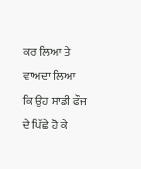ਕਰ ਲਿਆ ਤੇ ਵਾਅਦਾ ਲਿਆ ਕਿ ਉਹ ਸਾਡੀ ਫੌਜ ਦੇ ਪਿੱਛੇ ਹੋ ਕੇ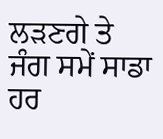ਲੜਣਗੇ ਤੇ ਜੰਗ ਸਮੇਂ ਸਾਡਾ ਹਰ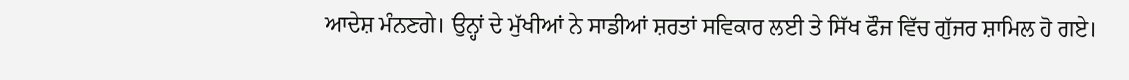ਆਦੇਸ਼ ਮੰਨਣਗੇ। ਉਨ੍ਹਾਂ ਦੇ ਮੁੱਖੀਆਂ ਨੇ ਸਾਡੀਆਂ ਸ਼ਰਤਾਂ ਸਵਿਕਾਰ ਲਈ ਤੇ ਸਿੱਖ ਫੌਜ ਵਿੱਚ ਗੁੱਜਰ ਸ਼ਾਮਿਲ ਹੋ ਗਏ।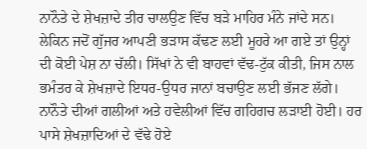ਨਾਨੌਤੇ ਦੇ ਸ਼ੇਖਜ਼ਾਦੇ ਤੀਰ ਚਾਲਉਣ ਵਿੱਚ ਬੜੇ ਮਾਹਿਰ ਮੰਨੇ ਜਾਂਦੇ ਸਨ। ਲੇਕਿਨ ਜਦੋਂ ਗੁੱਜਰ ਆਪਣੀ ਭੜਾਸ ਕੱਢਣ ਲਈ ਮੂਹਰੇ ਆ ਗਏ ਤਾਂ ਉਨ੍ਹਾਂ ਦੀ ਕੋਈ ਪੇਸ਼ ਨਾ ਚੱਲੀ। ਸਿੱਖਾਂ ਨੇ ਵੀ ਬਾਹਵਾਂ ਵੱਢ-ਟੁੱਕ ਕੀਤੀ, ਜਿਸ ਨਾਲ ਭਮੰਤਰ ਕੇ ਸ਼ੇਖਜ਼ਾਦੇ ਇਧਰ-ਉਧਰ ਜਾਨਾਂ ਬਚਾਉਣ ਲਈ ਭੱਜਣ ਲੱਗੇ। ਨਾਨੌਤੇ ਦੀਆਂ ਗਲੀਆਂ ਅਤੇ ਹਵੇਲੀਆਂ ਵਿੱਚ ਗਹਿਗਚ ਲੜਾਈ ਹੋਈ। ਹਰ ਪਾਸੇ ਸ਼ੇਖਜ਼ਾਦਿਆਂ ਦੇ ਵੱਢੇ ਹੋਏ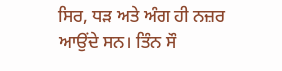ਸਿਰ, ਧੜ ਅਤੇ ਅੰਗ ਹੀ ਨਜ਼ਰ ਆਉਂਦੇ ਸਨ। ਤਿੰਨ ਸੌ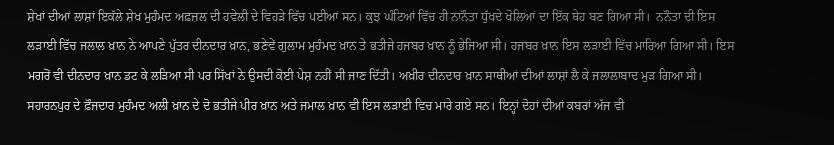ਸ਼ੇਖਾਂ ਦੀਆਂ ਲਾਸ਼ਾਂ ਇਕੱਲੇ ਸ਼ੇਖ ਮੁਹੰਮਦ ਅਫ਼ਜ਼ਲ ਦੀ ਹਵੇਲੀ ਦੇ ਵਿਹੜੇ ਵਿੱਚ ਪਈਆਂ ਸਨ। ਕੁਝ ਘੰਟਿਆਂ ਵਿੱਚ ਹੀ ਨਾਨੌਤਾ ਧੁੱਖਦੇ ਖੋਲਿਆਂ ਦਾ ਇੱਕ ਥੇਹ ਬਣ ਗਿਆ ਸੀ।  ਨਨੌਤਾ ਦੀ ਇਸ ਲੜਾਈ ਵਿੱਚ ਜਲਾਲ ਖ਼ਾਨ ਨੇ ਆਪਣੇ ਪੁੱਤਰ ਦੀਨਦਾਰ ਖ਼ਾਨ, ਭਣੇਵੇਂ ਗੁਲਾਮ ਮੁਹੰਮਦ ਖ਼ਾਨ ਤੇ ਭਤੀਜੇ ਹਜਬਰ ਖ਼ਾਨ ਨੂੰ ਭੇਜਿਆ ਸੀ। ਹਜਬਰ ਖ਼ਾਨ ਇਸ ਲੜਾਈ ਵਿੱਚ ਮਾਰਿਆ ਗਿਆ ਸੀ। ਇਸ ਮਗਰੋਂ ਵੀ ਦੀਨਦਾਰ ਖ਼ਾਨ ਡਟ ਕੇ ਲੜਿਆ ਸੀ ਪਰ ਸਿੱਖਾਂ ਨੇ ਉਸਦੀ ਕੋਈ ਪੇਸ਼ ਨਹੀਂ ਸੀ ਜਾਣ ਦਿੱਤੀ। ਅਖ਼ੀਰ ਦੀਨਦਾਰ ਖ਼ਾਨ ਸਾਥੀਆਂ ਦੀਆਂ ਲਾਸ਼ਾਂ ਲੈ ਕੇ ਜਲਾਲਾਬਾਦ ਮੁੜ ਗਿਆ ਸੀ। ਸਹਾਰਨਪੁਰ ਦੇ ਫ਼ੌਜਦਾਰ ਮੁਹੰਮਦ ਅਲੀ ਖ਼ਾਨ ਦੇ ਦੋ ਭਤੀਜੇ ਪੀਰ ਖ਼ਾਨ ਅਤੇ ਜਮਾਲ ਖ਼ਾਨ ਵੀ ਇਸ ਲੜਾਈ ਵਿਚ ਮਾਰੇ ਗਏ ਸਨ। ਇਨ੍ਹਾਂ ਦੋਹਾਂ ਦੀਆਂ ਕਬਰਾਂ ਅੱਜ ਵੀ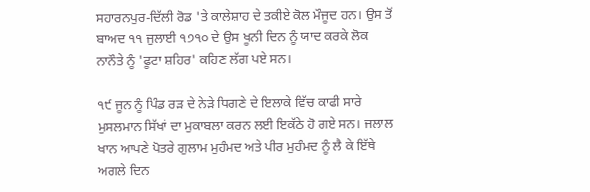ਸਹਾਰਨਪੁਰ-ਦਿੱਲੀ ਰੋਡ 'ਤੇ ਕਾਲੇਸ਼ਾਹ ਦੇ ਤਕੀਏ ਕੋਲ ਮੌਜੂਦ ਹਨ। ਉਸ ਤੋਂ ਬਾਅਦ ੧੧ ਜੁਲਾਈ ੧੭੧੦ ਦੇ ਉਸ ਖੂਨੀ ਦਿਨ ਨੂੰ ਯਾਦ ਕਰਕੇ ਲੋਕ ਨਾਨੌਤੇ ਨੂੰ 'ਫੂਟਾ ਸ਼ਹਿਰ' ਕਹਿਣ ਲੱਗ ਪਏ ਸਨ।

੧੯ ਜੂਨ ਨੂੰ ਪਿੰਡ ਰੜ ਦੇ ਨੇੜੇ ਧਿਗਣੇ ਦੇ ਇਲਾਕੇ ਵਿੱਚ ਕਾਫੀ ਸਾਰੇ ਮੁਸਲਮਾਨ ਸਿੱਖਾਂ ਦਾ ਮੁਕਾਬਲਾ ਕਰਨ ਲਈ ਇਕੱਠੇ ਹੋ ਗਏ ਸਨ। ਜਲਾਲ ਖਾਨ ਆਪਣੇ ਪੋਤਰੇ ਗੁਲਾਮ ਮੁਹੰਮਦ ਅਤੇ ਪੀਰ ਮੁਹੰਮਦ ਨੂੰ ਲੈ ਕੇ ਇੱਥੇ ਅਗਲੇ ਦਿਨ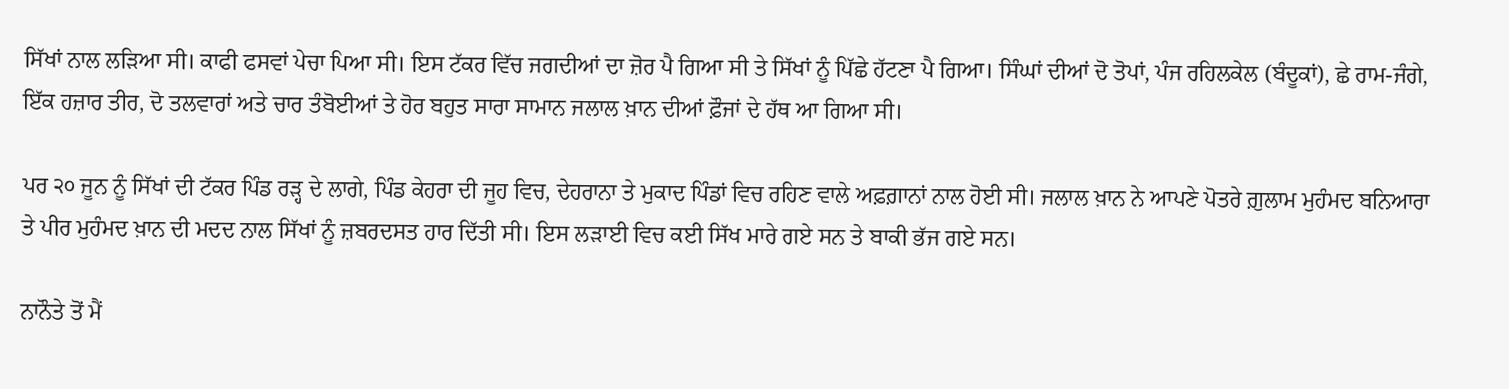ਸਿੱਖਾਂ ਨਾਲ ਲੜਿਆ ਸੀ। ਕਾਫੀ ਫਸਵਾਂ ਪੇਚਾ ਪਿਆ ਸੀ। ਇਸ ਟੱਕਰ ਵਿੱਚ ਜਗਦੀਆਂ ਦਾ ਜ਼ੋਰ ਪੈ ਗਿਆ ਸੀ ਤੇ ਸਿੱਖਾਂ ਨੂੰ ਪਿੱਛੇ ਹੱਟਣਾ ਪੈ ਗਿਆ। ਸਿੰਘਾਂ ਦੀਆਂ ਦੋ ਤੋਪਾਂ, ਪੰਜ ਰਹਿਲਕੇਲ (ਬੰਦੂਕਾਂ), ਛੇ ਰਾਮ-ਜੰਗੇ, ਇੱਕ ਹਜ਼ਾਰ ਤੀਰ, ਦੋ ਤਲਵਾਰਾਂ ਅਤੇ ਚਾਰ ਤੰਬੋਈਆਂ ਤੇ ਹੋਰ ਬਹੁਤ ਸਾਰਾ ਸਾਮਾਨ ਜਲਾਲ ਖ਼ਾਨ ਦੀਆਂ ਫ਼ੌਜਾਂ ਦੇ ਹੱਥ ਆ ਗਿਆ ਸੀ।

ਪਰ ੨੦ ਜੂਨ ਨੂੰ ਸਿੱਖਾਂ ਦੀ ਟੱਕਰ ਪਿੰਡ ਰੜ੍ਹ ਦੇ ਲਾਗੇ, ਪਿੰਡ ਕੇਹਰਾ ਦੀ ਜੂਹ ਵਿਚ, ਦੇਹਰਾਨਾ ਤੇ ਮੁਕਾਦ ਪਿੰਡਾਂ ਵਿਚ ਰਹਿਣ ਵਾਲੇ ਅਫ਼ਗ਼ਾਨਾਂ ਨਾਲ ਹੋਈ ਸੀ। ਜਲਾਲ ਖ਼ਾਨ ਨੇ ਆਪਣੇ ਪੋਤਰੇ ਗ਼ੁਲਾਮ ਮੁਹੰਮਦ ਬਨਿਆਰਾ ਤੇ ਪੀਰ ਮੁਹੰਮਦ ਖ਼ਾਨ ਦੀ ਮਦਦ ਨਾਲ ਸਿੱਖਾਂ ਨੂੰ ਜ਼ਬਰਦਸਤ ਹਾਰ ਦਿੱਤੀ ਸੀ। ਇਸ ਲੜਾਈ ਵਿਚ ਕਈ ਸਿੱਖ ਮਾਰੇ ਗਏ ਸਨ ਤੇ ਬਾਕੀ ਭੱਜ ਗਏ ਸਨ।

ਨਾਨੌਤੇ ਤੋਂ ਮੈਂ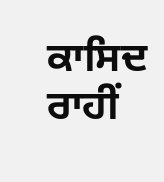ਕਾਸਿਦ ਰਾਹੀਂ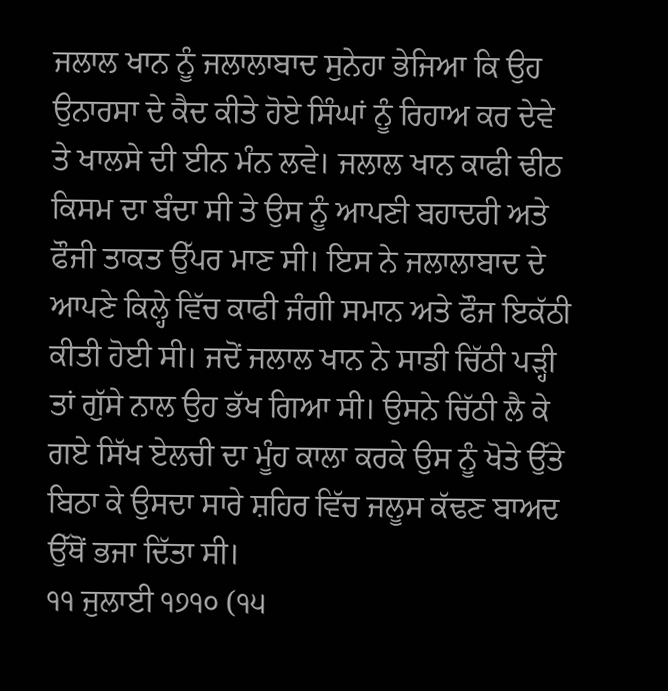ਜਲਾਲ ਖਾਨ ਨੂੰ ਜਲਾਲਾਬਾਦ ਸੁਨੇਹਾ ਭੇਜਿਆ ਕਿ ਉਹ ਉਨਾਰਸਾ ਦੇ ਕੈਦ ਕੀਤੇ ਹੋਏ ਸਿੰਘਾਂ ਨੂੰ ਰਿਹਾਅ ਕਰ ਦੇਵੇ ਤੇ ਖਾਲਸੇ ਦੀ ਈਨ ਮੰਨ ਲਵੇ। ਜਲਾਲ ਖਾਨ ਕਾਫੀ ਢੀਠ ਕਿਸਮ ਦਾ ਬੰਦਾ ਸੀ ਤੇ ਉਸ ਨੂੰ ਆਪਣੀ ਬਹਾਦਰੀ ਅਤੇ ਫੌਜੀ ਤਾਕਤ ਉੱਪਰ ਮਾਣ ਸੀ। ਇਸ ਨੇ ਜਲਾਲਾਬਾਦ ਦੇ ਆਪਣੇ ਕਿਲ੍ਹੇ ਵਿੱਚ ਕਾਫੀ ਜੰਗੀ ਸਮਾਨ ਅਤੇ ਫੌਜ ਇਕੱਠੀ ਕੀਤੀ ਹੋਈ ਸੀ। ਜਦੋਂ ਜਲਾਲ ਖਾਨ ਨੇ ਸਾਡੀ ਚਿੱਠੀ ਪੜ੍ਹੀ ਤਾਂ ਗੁੱਸੇ ਨਾਲ ਉਹ ਭੱਖ ਗਿਆ ਸੀ। ਉਸਨੇ ਚਿੱਠੀ ਲੈ ਕੇ ਗਏ ਸਿੱਖ ਏਲਚੀ ਦਾ ਮੂੰਹ ਕਾਲਾ ਕਰਕੇ ਉਸ ਨੂੰ ਖੋਤੇ ਉੱਤੇ ਬਿਠਾ ਕੇ ਉਸਦਾ ਸਾਰੇ ਸ਼ਹਿਰ ਵਿੱਚ ਜਲੂਸ ਕੱਢਣ ਬਾਅਦ ਉੱਥੋਂ ਭਜਾ ਦਿੱਤਾ ਸੀ।
੧੧ ਜੁਲਾਈ ੧੭੧੦ (੧੫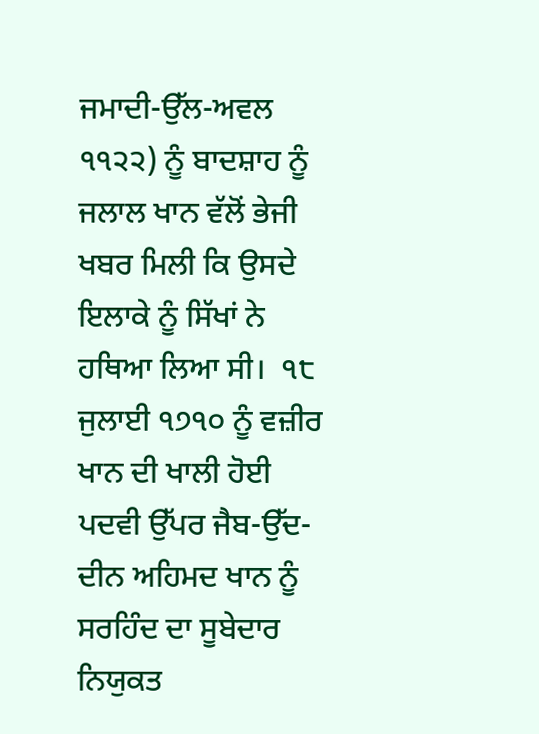ਜਮਾਦੀ-ਉੱਲ-ਅਵਲ ੧੧੨੨) ਨੂੰ ਬਾਦਸ਼ਾਹ ਨੂੰ ਜਲਾਲ ਖਾਨ ਵੱਲੋਂ ਭੇਜੀ ਖਬਰ ਮਿਲੀ ਕਿ ਉਸਦੇ ਇਲਾਕੇ ਨੂੰ ਸਿੱਖਾਂ ਨੇ ਹਥਿਆ ਲਿਆ ਸੀ।  ੧੮ ਜੁਲਾਈ ੧੭੧੦ ਨੂੰ ਵਜ਼ੀਰ ਖਾਨ ਦੀ ਖਾਲੀ ਹੋਈ ਪਦਵੀ ਉੱਪਰ ਜੈਬ-ਉੱਦ-ਦੀਨ ਅਹਿਮਦ ਖਾਨ ਨੂੰ ਸਰਹਿੰਦ ਦਾ ਸੂਬੇਦਾਰ ਨਿਯੁਕਤ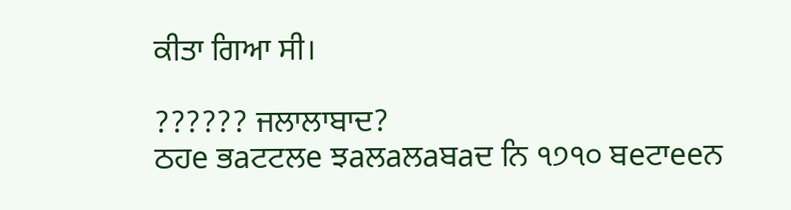ਕੀਤਾ ਗਿਆ ਸੀ।

?????? ਜਲਾਲਾਬਾਦ?
ਠਹe ਭaਟਟਲe ਝaਲaਲaਬaਦ ਨਿ ੧੭੧੦ ਬeਟਾeeਨ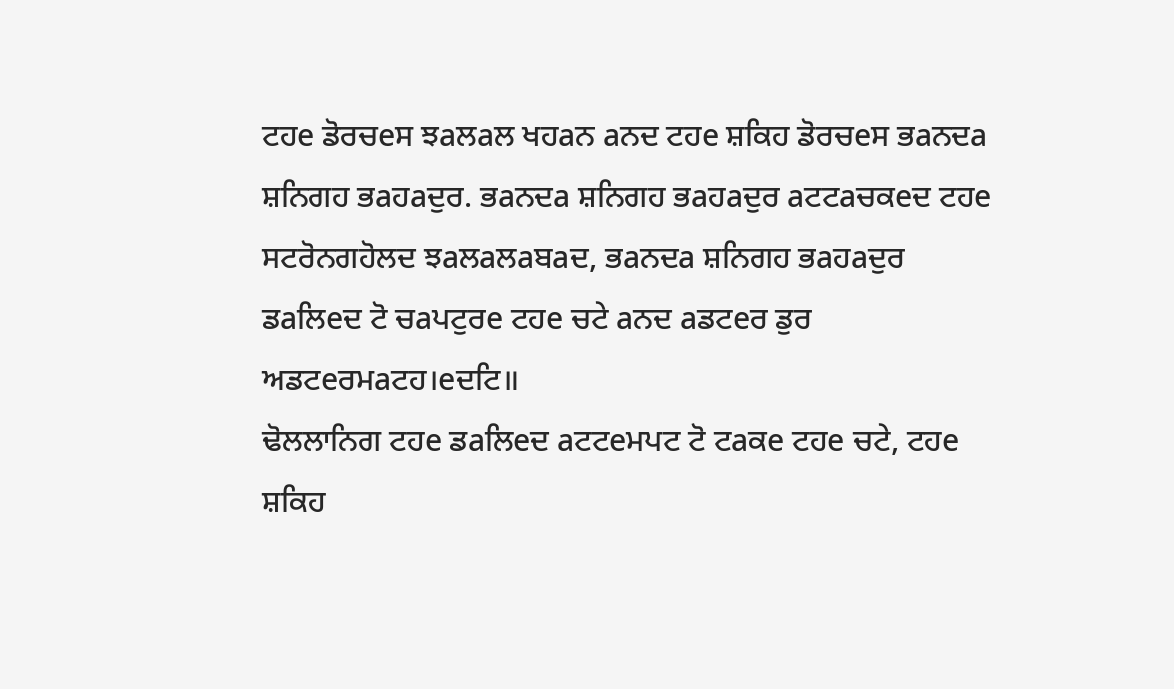ਟਹe ਡੋਰਚeਸ ਝaਲaਲ ਖਹaਨ aਨਦ ਟਹe ਸ਼ਕਿਹ ਡੋਰਚeਸ ਭaਨਦa ਸ਼ਨਿਗਹ ਭaਹaਦੁਰ. ਭaਨਦa ਸ਼ਨਿਗਹ ਭaਹaਦੁਰ aਟਟaਚਕeਦ ਟਹe ਸਟਰੋਨਗਹੋਲਦ ਝaਲaਲaਬaਦ, ਭaਨਦa ਸ਼ਨਿਗਹ ਭaਹaਦੁਰ ਡaਲਿeਦ ਟੋ ਚaਪਟੁਰe ਟਹe ਚਟੇ aਨਦ aਡਟeਰ ਡੁਰ
ਅਡਟeਰਮaਟਹ।eਦਟਿ॥
ਢੋਲਲਾਨਿਗ ਟਹe ਡaਲਿeਦ aਟਟeਮਪਟ ਟੋ ਟaਕe ਟਹe ਚਟੇ, ਟਹe ਸ਼ਕਿਹ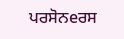ਪਰਸੋਨeਰਸ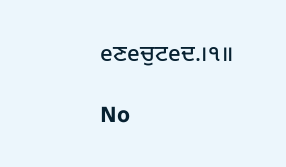eਣeਚੁਟeਦ.।੧॥

No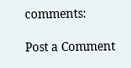comments:

Post a Comment